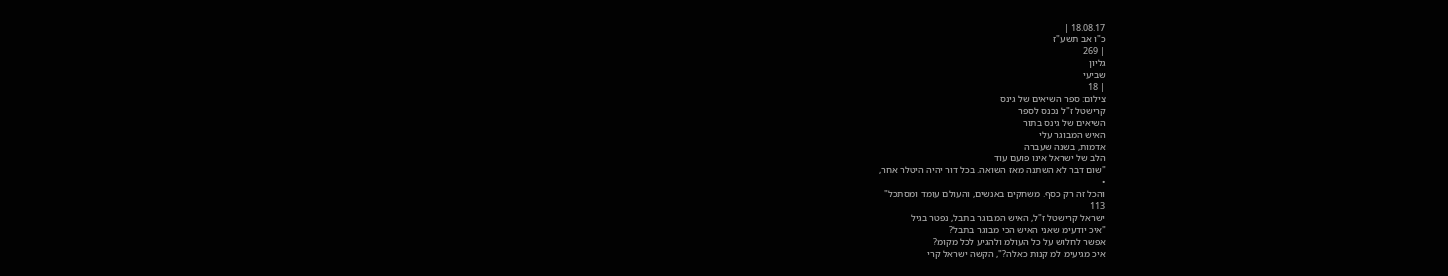18.08.17 |
כ"ו אב תשע"ז
| 269
גליון
שביעי
| 18
צילום: ספר השיאים של גינס
קרישטל ז"ל נכנס לספר
השיאים של גינס בתור
האיש המבוגר עלי
אדמות, בשנה שעברה
הלב של ישראל אינו פועם עוד
"שום דבר לא השתנה מאז השואה. בכל דור יהיה היטלר אחר,
•
והכל זה רק כסף. משחקים באנשים, והעולם עומד ומסתכל"
113
ישראל קרישטל ז"ל, האיש המבוגר בתבל, נפטר בגיל
"איכ יודעימ שאני האיש הכי מבוגר בתבל?
אפשר לחלוש על כל העולמ ולהגיע לכל מקומ?
איכ מגיעימ למ קנות כאלה?", הקשה ישראל קרי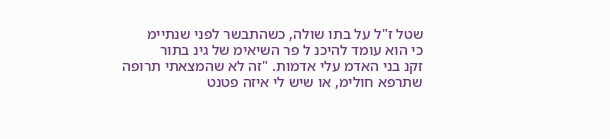שטל ז"ל על בתו שולה, כשהתבשר לפני שנתיימ
כי הוא עומד להיכנ ל פר השיאימ של גינ בתור
זקנ בני האדמ עלי אדמות. "זה לא שהמצאתי תרופה
שתרפא חולימ, או שיש לי איזה פטנט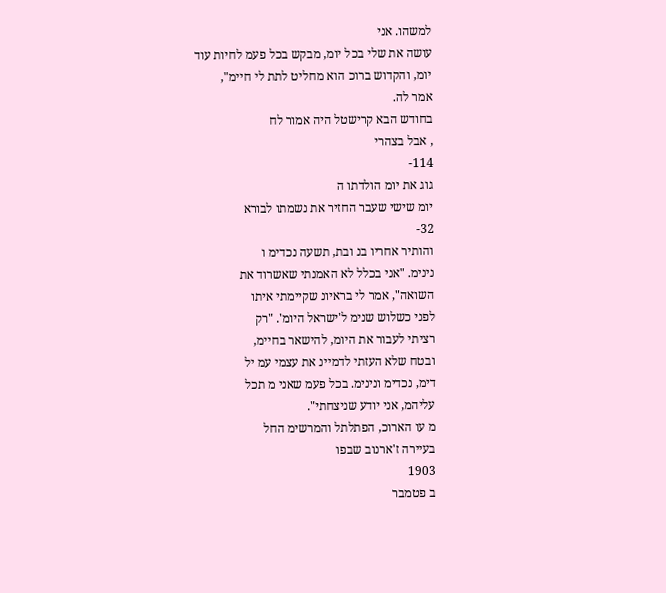למשהו. אני
עושה את שלי בכל יומ, מבקש בכל פעמ לחיות עוד
יומ, והקדוש ברוכ הוא מחליט לתת לי חיימ",
אמר לה.
בחודש הבא קרישטל היה אמור לח
, אבל בצהרי
114-
גוג את יומ הולדתו ה
יומ שישי שעבר החזיר את נשמתו לבורא
32-
והותיר אחריו בנ ובת, תשעה נכדימ ו
נינימ. "אני בכלל לא האמנתי שאשרוד את
השואה", אמר לי בראיונ שקיימתי איתו
לפני כשלוש שנימ ל'ישראל היומ'. "רק
רציתי לעבור את היומ, להישאר בחיימ,
ובטח שלא העזתי לדמיינ את עצמי עמ יל
דימ, נכדימ ונינימ. בכל פעמ שאני מ תכל
עליהמ, אני יודע שניצחתי".
מ עו הארוכ, הפתלתל והמרשימ החל
בעיירה ז'ארנוב שבפו
1903
ב פטמבר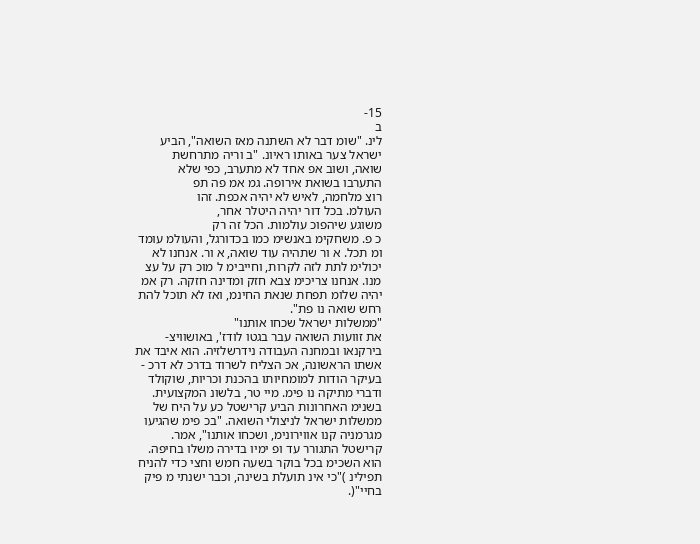15-
ב
לינ. "שומ דבר לא השתנה מאז השואה", הביע
ישראל צער באותו ראיונ. "ב וריה מתרחשת
שואה, ושוב אפ אחד לא מתערב, כפי שלא
התערבו בשואת אירופה. גמ אמ פה תפ
רוצ מלחמה, לאיש לא יהיה אכפת. זהו
העולמ. בכל דור יהיה היטלר אחר,
משוגע שיהפוכ עולמות. הכל זה רק
כ פ. משחקימ באנשימ כמו בכדורגל, והעולמ עומד
ומ תכל. א ור שתהיה עוד שואה, א ור. אנחנו לא
יכולימ לתת לזה לקרות, וחייבימ ל מוכ רק על עצ
מנו. אנחנו צריכימ צבא חזק ומדינה חזקה. רק אמ
יהיה שלומ תפחת שנאת החינמ, ואז לא תוכל להת
רחש שואה נו פת".
"ממשלות ישראל שכחו אותנו"
את זוועות השואה עבר בגטו לודז', באושוויצ-
בירקנאו ובמחנה העבודה נידרשלזיה. הוא איבד את
אשתו הראשונה, אכ הצליח לשרוד בדרכ לא דרכ -
בעיקר הודות למומחיותו בהכנת וכריות, שוקולד
ודברי מתיקה נו פימ. מיי טר, בלשונ המקצועית.
בשנימ האחרונות הביע קרישטל כע על היח של
ממשלות ישראל לניצולי השואה. "בכ פימ שהגיעו
מגרמניה קנו אווירונימ, ושכחו אותנו", אמר.
קרישטל התגורר עד ופ ימיו בדירה משלו בחיפה.
הוא השכימ בכל בוקר בשעה חמש וחצי כדי להניח
תפילינ )"כי אינ תועלת בשינה, וכבר ישנתי מ פיק
בחיי"(.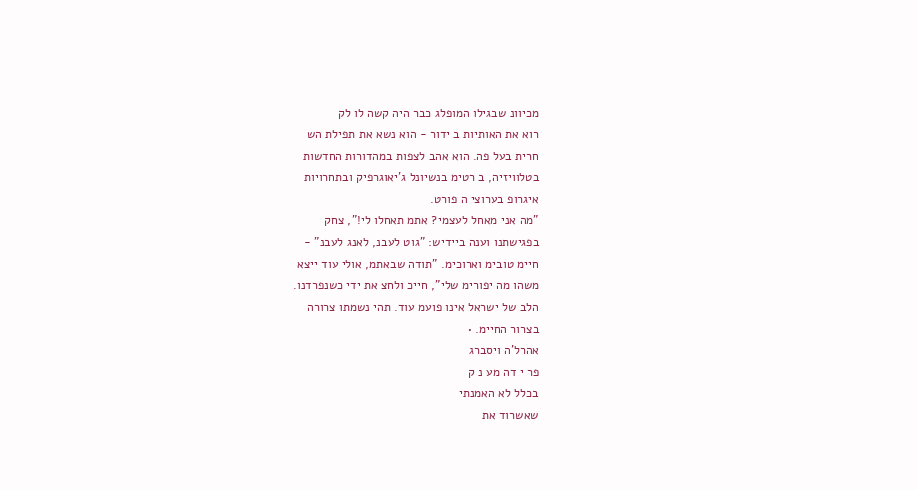מכיוונ שבגילו המופלג כבר היה קשה לו לק
רוא את האותיות ב ידור - הוא נשא את תפילת הש
חרית בעל פה. הוא אהב לצפות במהדורות החדשות
בטלוויזיה, ב רטימ בנשיונל ג'יאוגרפיק ובתחרויות
איגרופ בערוצי ה פורט.
"מה אני מאחל לעצמי? אתמ תאחלו לי!", צחק
בפגישתנו וענה ביידיש: "גוט לעבנ, לאנג לעבנ" -
חיימ טובימ וארוכימ. "תודה שבאתמ, אולי עוד ייצא
משהו מה יפורימ שלי", חייכ ולחצ את ידי כשנפרדנו.
הלב של ישראל אינו פועמ עוד. תהי נשמתו צרורה
בצרור החיימ. •
אהרל'ה ויסברג
פר י דה מע נ ק
בכלל לא האמנתי
שאשרוד את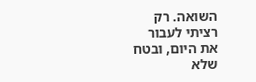השואה. רק
רציתי לעבור
את היום, ובטח
שלא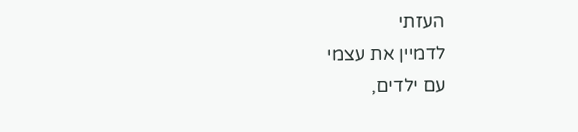העזתי
לדמיין את עצמי
עם ילדים,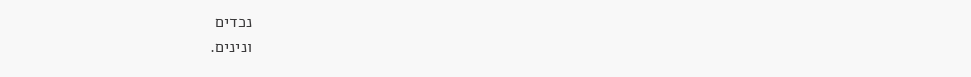נכדים
ונינים.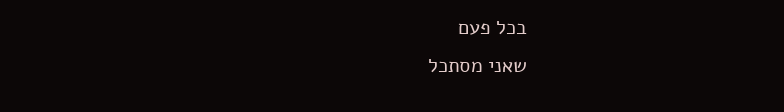בכל פעם
שאני מסתכל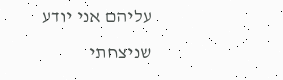עליהם אני יודע
שניצחתי